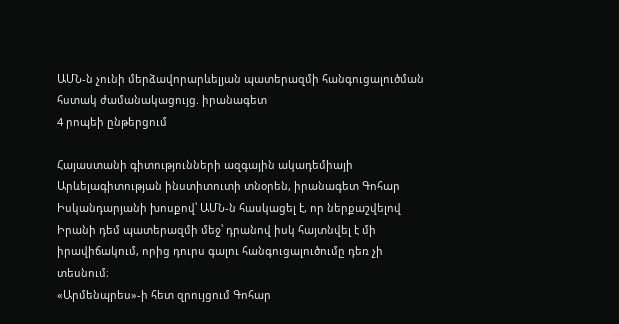ԱՄՆ-ն չունի մերձավորարևելյան պատերազմի հանգուցալուծման հստակ ժամանակացույց. իրանագետ
4 րոպեի ընթերցում

Հայաստանի գիտությունների ազգային ակադեմիայի Արևելագիտության ինստիտուտի տնօրեն, իրանագետ Գոհար Իսկանդարյանի խոսքով՝ ԱՄՆ-ն հասկացել է, որ ներքաշվելով Իրանի դեմ պատերազմի մեջ՝ դրանով իսկ հայտնվել է մի իրավիճակում, որից դուրս գալու հանգուցալուծումը դեռ չի տեսնում։
«Արմենպրես»-ի հետ զրույցում Գոհար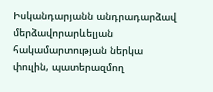Իսկանդարյանն անդրադարձավ մերձավորարևելյան հակամարտության ներկա փուլին, պատերազմող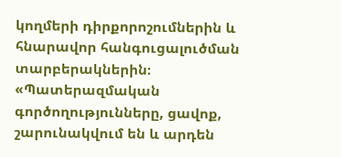կողմերի դիրքորոշումներին և հնարավոր հանգուցալուծման տարբերակներին։
«Պատերազմական գործողությունները, ցավոք, շարունակվում են և արդեն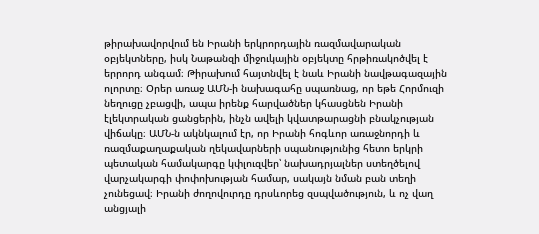թիրախավորվում են Իրանի երկրորդային ռազմավարական օբյեկտները, իսկ Նաթանզի միջուկային օբյեկտը հրթիռակոծվել է երրորդ անգամ։ Թիրախում հայտնվել է նաև Իրանի նավթագազային ոլորտը։ Օրեր առաջ ԱՄՆ-ի նախագահը սպառնաց, որ եթե Հորմուզի նեղուցը չբացվի, ապա իրենք հարվածներ կհասցնեն Իրանի էլեկտրական ցանցերին, ինչն ավելի կվատթարացնի բնակչության վիճակը։ ԱՄՆ-ն ակնկալում էր, որ Իրանի հոգևոր առաջնորդի և ռազմաքաղաքական ղեկավարների սպանությունից հետո երկրի պետական համակարգը կփլուզվեր՝ նախադրյալներ ստեղծելով վարչակարգի փոփոխության համար, սակայն նման բան տեղի չունեցավ։ Իրանի ժողովուրդը դրսևորեց զսպվածություն, և ոչ վաղ անցյալի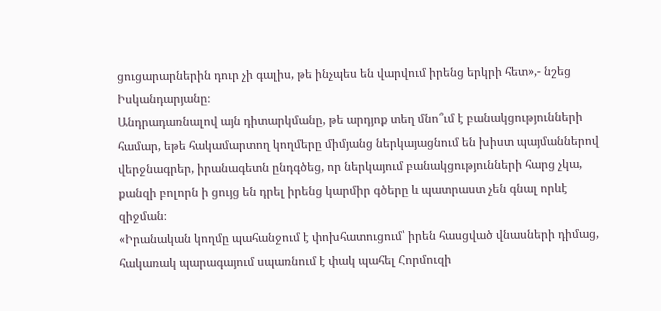ցուցարարներին դուր չի գալիս, թե ինչպես են վարվում իրենց երկրի հետ»,- նշեց Իսկանդարյանը։
Անդրադառնալով այն դիտարկմանը, թե արդյոք տեղ մնո՞ւմ է բանակցությունների համար, եթե հակամարտող կողմերը միմյանց ներկայացնում են խիստ պայմաններով վերջնագրեր, իրանագետն ընդգծեց, որ ներկայում բանակցությունների հարց չկա, քանզի բոլորն ի ցույց են դրել իրենց կարմիր գծերը և պատրաստ չեն գնալ որևէ զիջման։
«Իրանական կողմը պահանջում է փոխհատուցում՝ իրեն հասցված վնասների դիմաց, հակառակ պարագայում սպառնում է փակ պահել Հորմուզի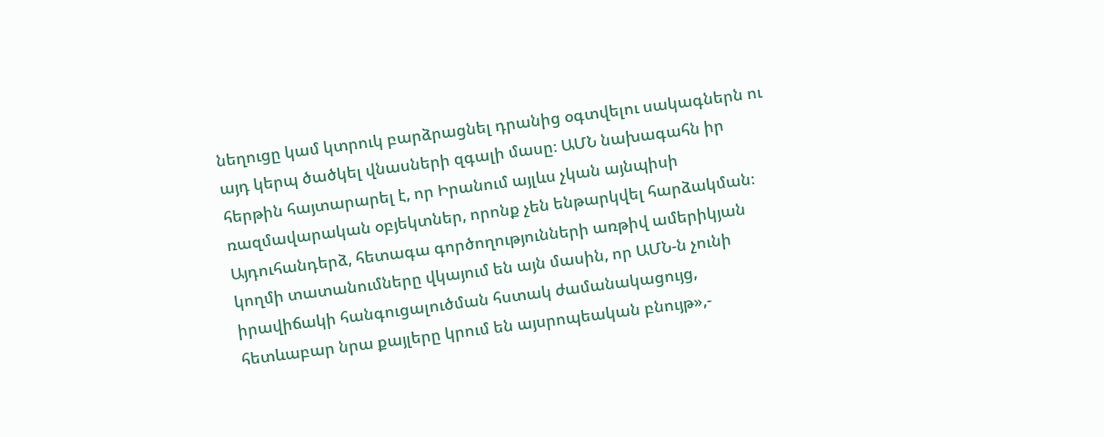նեղուցը կամ կտրուկ բարձրացնել դրանից օգտվելու սակագներն ու այդ կերպ ծածկել վնասների զգալի մասը։ ԱՄՆ նախագահն իր հերթին հայտարարել է, որ Իրանում այլևս չկան այնպիսի ռազմավարական օբյեկտներ, որոնք չեն ենթարկվել հարձակման։ Այդուհանդերձ, հետագա գործողությունների առթիվ ամերիկյան կողմի տատանումները վկայում են այն մասին, որ ԱՄՆ-ն չունի իրավիճակի հանգուցալուծման հստակ ժամանակացույց, հետևաբար նրա քայլերը կրում են այսրոպեական բնույթ»,-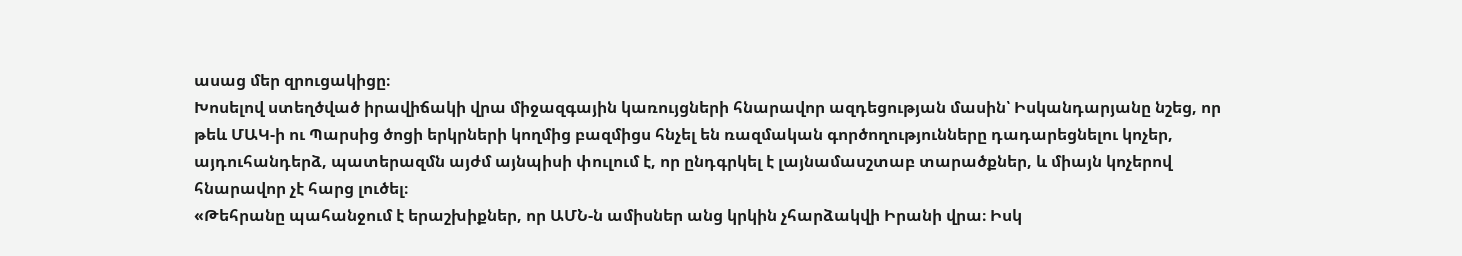ասաց մեր զրուցակիցը։
Խոսելով ստեղծված իրավիճակի վրա միջազգային կառույցների հնարավոր ազդեցության մասին՝ Իսկանդարյանը նշեց, որ թեև ՄԱԿ-ի ու Պարսից ծոցի երկրների կողմից բազմիցս հնչել են ռազմական գործողությունները դադարեցնելու կոչեր, այդուհանդերձ, պատերազմն այժմ այնպիսի փուլում է, որ ընդգրկել է լայնամասշտաբ տարածքներ, և միայն կոչերով հնարավոր չէ հարց լուծել։
«Թեհրանը պահանջում է երաշխիքներ, որ ԱՄՆ-ն ամիսներ անց կրկին չհարձակվի Իրանի վրա։ Իսկ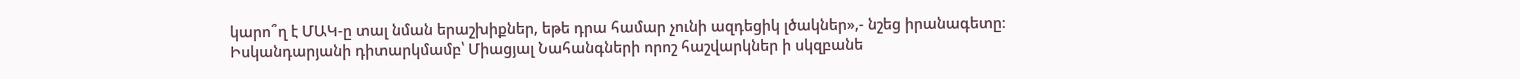կարո՞ղ է ՄԱԿ-ը տալ նման երաշխիքներ, եթե դրա համար չունի ազդեցիկ լծակներ»,- նշեց իրանագետը։
Իսկանդարյանի դիտարկմամբ՝ Միացյալ Նահանգների որոշ հաշվարկներ ի սկզբանե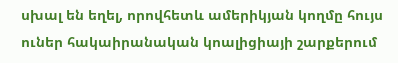սխալ են եղել, որովհետև ամերիկյան կողմը հույս ուներ հակաիրանական կոալիցիայի շարքերում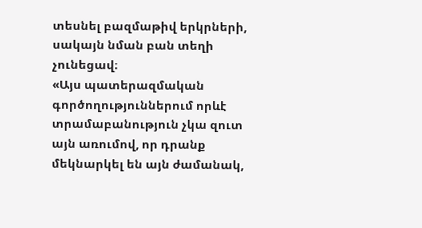տեսնել բազմաթիվ երկրների, սակայն նման բան տեղի չունեցավ։
«Այս պատերազմական գործողություններում որևէ տրամաբանություն չկա զուտ այն առումով, որ դրանք մեկնարկել են այն ժամանակ,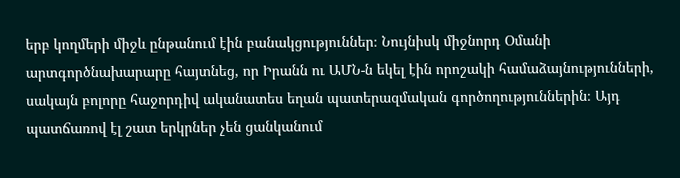երբ կողմերի միջև ընթանում էին բանակցություններ։ Նույնիսկ միջնորդ Օմանի արտգործնախարարը հայտնեց, որ Իրանն ու ԱՄՆ-ն եկել էին որոշակի համաձայնությունների, սակայն բոլորը հաջորդիվ ականատես եղան պատերազմական գործողություններին։ Այդ պատճառով էլ շատ երկրներ չեն ցանկանում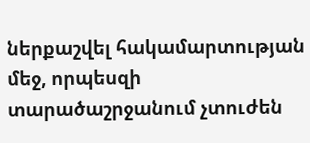ներքաշվել հակամարտության մեջ, որպեսզի տարածաշրջանում չտուժեն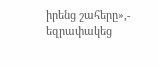իրենց շահերը»,- եզրափակեց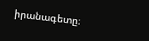իրանագետը։